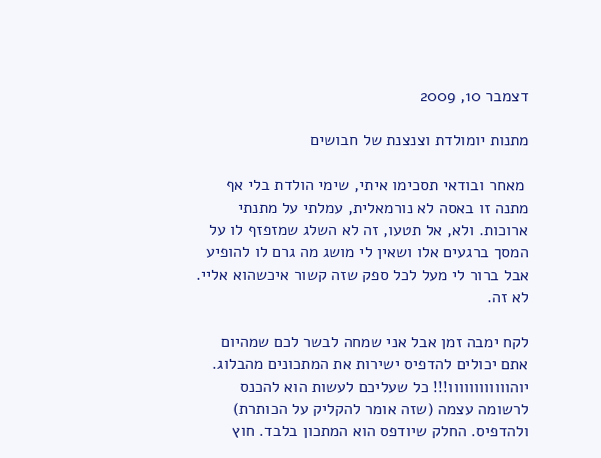דצמבר 10, 2009

מתנות יומולדת וצנצנת של חבושים

 מאחר ובודאי תסכימו איתי, שימי הולדת בלי אף מתנה זו באסה לא נורמאלית, עמלתי על מתנתי ארוכות. ולא, אל תטעו, זה לא השלג שמזפזף לו על המסך ברגעים אלו ושאין לי מושג מה גרם לו להופיע אבל ברור לי מעל לכל ספק שזה קשור איכשהוא אליי.  לא זה.

לקח ימבה זמן אבל אני שמחה לבשר לכם שמהיום אתם יכולים להדפיס ישירות את המתכונים מהבלוג. יוהוווווווווווו!!! כל שעליכם לעשות הוא להכנס לרשומה עצמה (שזה אומר להקליק על הכותרת) ולהדפיס. החלק שיודפס הוא המתכון בלבד. חוץ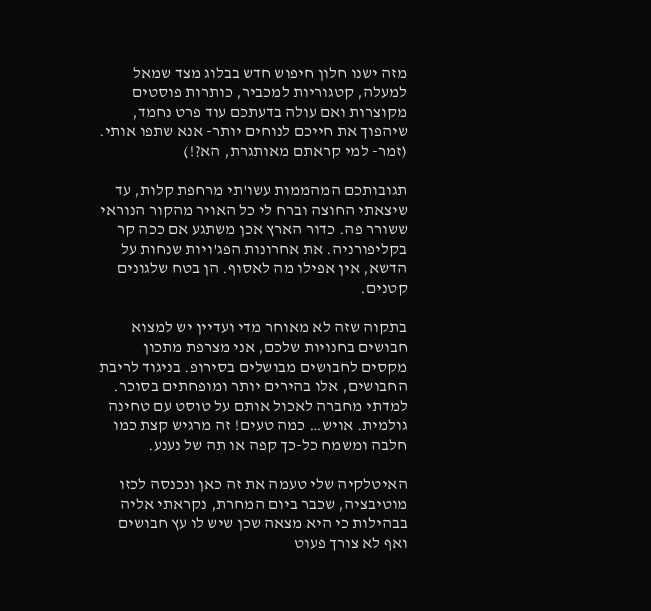מזה ישנו חלון חיפוש חדש בבלוג מצד שמאל למעלה, קטגוריות למכביר, כותרות פוסטים מקוצרות ואם עולה בדעתכם עוד פרט נחמד, שיהפוך את חייכם לנוחים יותר- אנא שתפו אותי. (זמר- למי קראתם מאותגרת, הא?!)

תגובותכם המהממות עשו'תי מרחפת קלות, עד שיצאתי החוצה וברח לי כל האויר מהקור הנוראי ששורר פה. כדור הארץ אכן משתגע אם ככה קר בקליפורניה. את אחרונות הפג'ויות שנחות על הדשא, אין אפילו מה לאסוף. הן בטח שלגונים קטנים.

בתקוה שזה לא מאוחר מדי ועדיין יש למצוא חבושים בחנויות שלכם, אני מצרפת מתכון מקסים לחבושים מבושלים בסירופ. בניגוד לריבת החבושים, אלו בהירים יותר ומופחתים בסוכר. למדתי מחברה לאכול אותם על טוסט עם טחינה גולמית. אויש… כמה טעים! זה מרגיש קצת כמו חלבה ומשמח כל-כך קפה או תה של נענע.

האיטלקיה שלי טעמה את זה כאן ונכנסה לכזו מוטיבציה, שכבר ביום המחרת, נקראתי אליה בבהילות כי היא מצאה שכן שיש לו עץ חבושים ואף לא צורך פעוט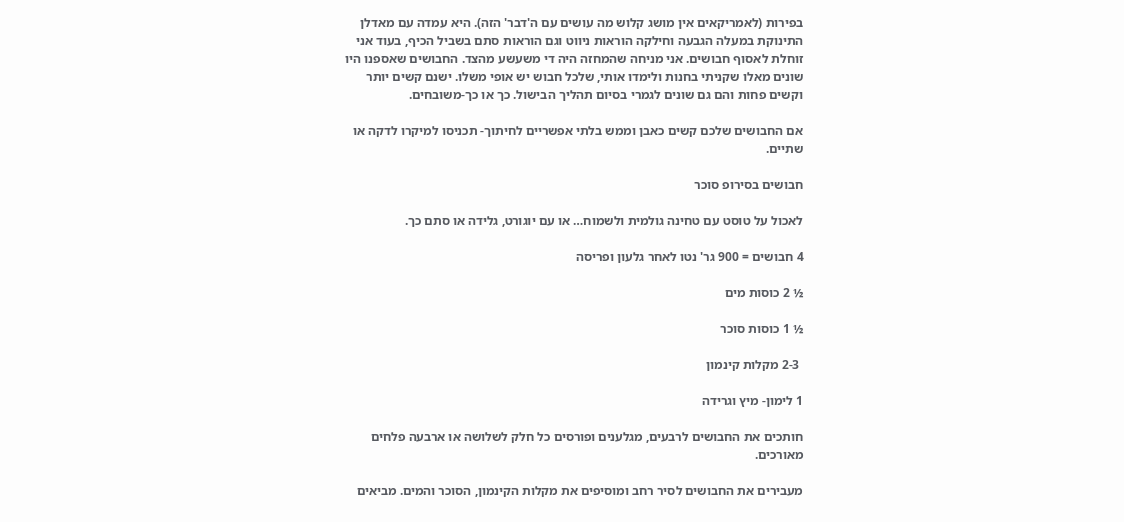בפירות (לאמריקאים אין מושג קלוש מה עושים עם ה'דבר' הזה). היא עמדה עם מאדלן התינוקת במעלה הגבעה וחילקה הוראות ניווט וגם הוראות סתם בשביל הכיף, בעוד אני זוחלת לאסוף חבושים. אני מניחה שהמחזה היה די משעשע מהצד. החבושים שאספנו היו שונים מאלו שקניתי בחנות ולימדו אותי, שלכל חבוש יש אופי משלו. ישנם קשים יותר וקשים פחות והם גם שונים לגמרי בסיום תהליך הבישול. כך או כך-משובחים.

אם החבושים שלכם קשים כאבן וממש בלתי אפשריים לחיתוך- תכניסו למיקרו לדקה או שתיים.

חבושים בסירופ סוכר

לאכול על טוסט עם טחינה גולמית ולשמוח… או עם יוגורט, גלידה או סתם כך.

4 חבושים = 900 גר' נטו לאחר גלעון ופריסה

½ 2 כוסות מים

½ 1 כוסות סוכר

 2-3 מקלות קינמון

1 לימון- מיץ וגרידה

חותכים את החבושים לרבעים, מגלענים ופורסים כל חלק לשלושה או ארבעה פלחים מאורכים.

מעבירים את החבושים לסיר רחב ומוסיפים את מקלות הקינמון, הסוכר והמים. מביאים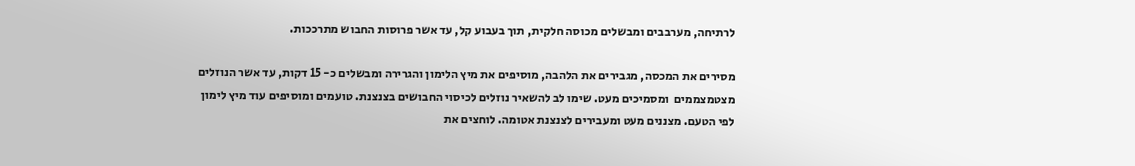לרתיחה, מערבבים ומבשלים מכוסה חלקית, תוך בעבוע קל, עד אשר פרוסות החבוש מתרככות.

מסירים את המכסה, מגבירים את הלהבה, מוסיפים את מיץ הלימון והגרירה ומבשלים כ- 15 דקות, עד אשר הנוזלים מצטמצממים  ומסמיכים מעט. שימו לב להשאיר נוזלים לכיסוי החבושים בצנצנת. טועמים ומוסיפים עוד מיץ לימון לפי הטעם. מצננים מעט ומעבירים לצנצנת אטומה. לוחצים את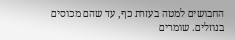החבושים למטה בעזרת כף, עד שהם מכוסים בנוזלים. שומרים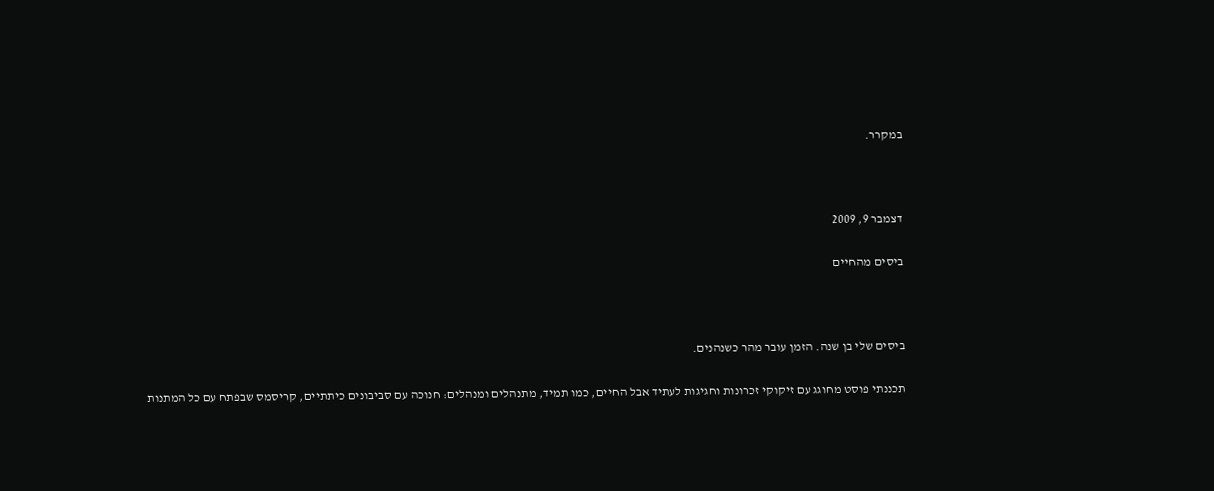במקרר.



דצמבר 9, 2009

ביסים מהחיים



ביסים שלי בן שנה. הזמן עובר מהר כשנהנים.

תכננתי פוסט מחוגג עם זיקוקי זכרונות וחגיגות לעתיד אבל החיים, כמו תמיד, מתנהלים ומנהלים: חנוכה עם סביבונים כיתתיים, קריסמס שבפתח עם כל המתנות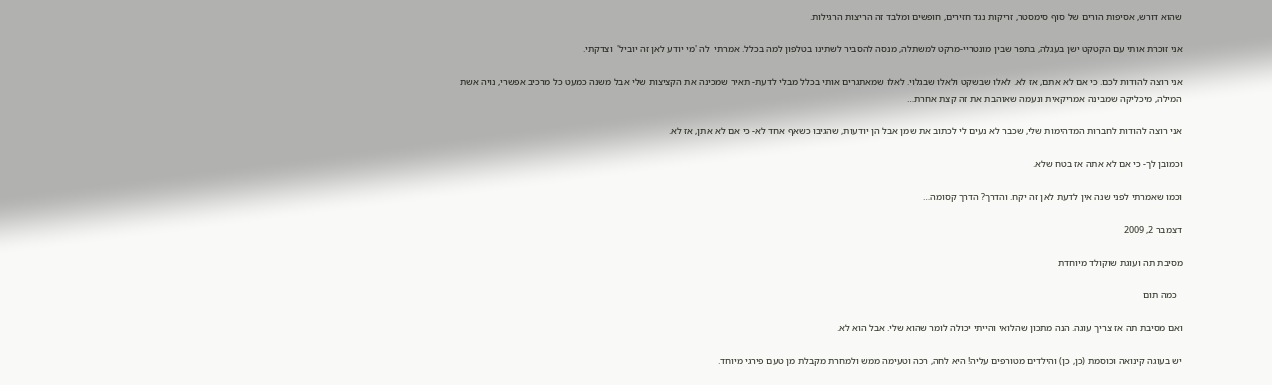שהוא דורש, אסיפות הורים של סוף סימסטר, זריקות נגד חזירים, חופשים ומלבד זה הריצות הרגילות.

אני זוכרת אותי עם הקטקט ישן בעגלה, בתפר שבין מונטריי-מרקט למשתלה, מנסה להסביר לשתינו בטלפון למה בכלל. אמרתי  לה 'מי יודע לאן זה יוביל'  וצדקתי.

אני רוצה להודות לכם. כי אם לא אתם, אז לא. לאלו שבשקט ולאלו שבגלוי. לאלו שמאתגרים אותי בכלל מבלי לדעת- תאיר שמכינה את הקציצות שלי אבל משנה כמעט כל מרכיב אפשרי, נויה אשת המילה, מיכליקה שמבינה אמריקאית ונעמה שאוהבת את זה קצת אחרת…

אני רוצה להודות לחברות המדהימות שלי, שכבר לא נעים לי לכתוב את שמן אבל הן יודעות, שהגיבו כשאף אחד לא- כי אם לא אתן, אז לא.

וכמובן לך- כי אם לא אתה אז בטח שלא.

וכמו שאמרתי לפני שנה אין לדעת לאן זה יקח. והדרך? הדרך קסומה…

דצמבר 2, 2009

מסיבת תה ועוגת שוקולד מיוחדת

  כמה תום

ואם מסיבת תה אז צריך עוגה. הנה מתכון שהלואי והייתי יכולה לומר שהוא שלי. אבל הוא לא.

יש בעוגה קינואה וכוסמת (כן, כן) והילדים מטורפים עליה! היא לחה, רכה וטעימה ממש ולמחרת מקבלת מן טעם פירגי מיוחד.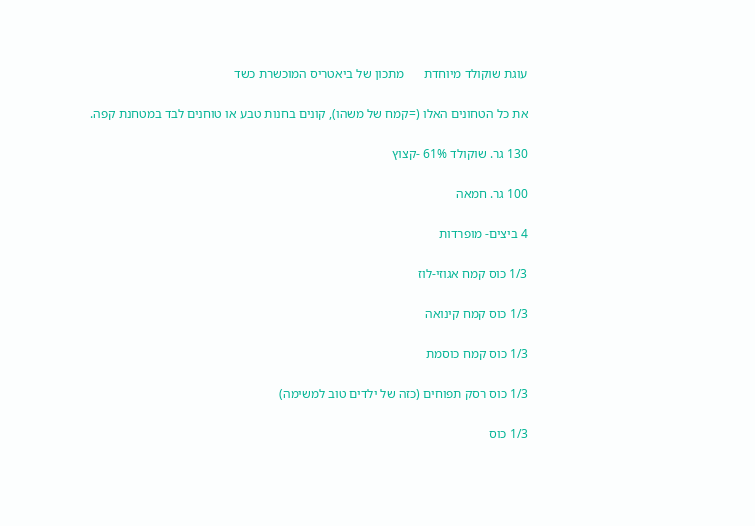עוגת שוקולד מיוחדת      מתכון של ביאטריס המוכשרת כשד

את כל הטחונים האלו (=קמח של משהו), קונים בחנות טבע או טוחנים לבד במטחנת קפה.

130 גר. שוקולד 61% -קצוץ

100 גר. חמאה

4 ביצים- מופרדות

1/3 כוס קמח אגוזי-לוז

1/3 כוס קמח קינואה

1/3 כוס קמח כוסמת

1/3 כוס רסק תפוחים (כזה של ילדים טוב למשימה)

1/3 כוס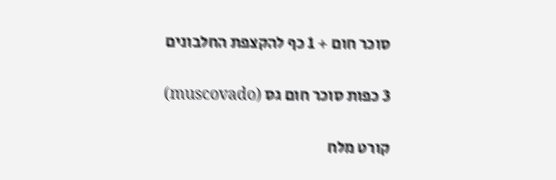סוכר חום + 1 כף להקצפת החלבונים

3 כפות סוכר חום גס (muscovado)

קורט מלח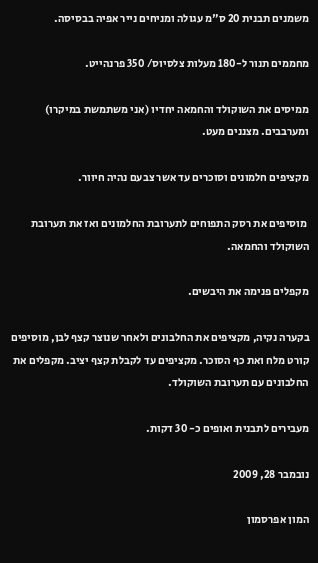משמנים תבנית 20 ס"מ עגולה ומניחים נייר אפיה בבסיסה.

מחממים תנור ל-180 מעלות צלסיוס/ 350 פרנהייט.

ממיסים את השוקולד והחמאה יחדיו (אני משתמשת במיקרו) ומערבבים. מצננים מעט.

מקציפים חלמונים וסוכרים עד אשר צבעם נהיה חיוור.

 מוסיפים את רסק התפוחים לתערובת החלמונים ואז את תערובת השוקולד והחמאה.

מקפלים פנימה את היבשים.

בקערה נקיה, מקציפים את החלבונים ולאחר שנוצר קצף לבן, מוסיפים קורט מלח ואת כף הסוכר. מקציפים עד לקבלת קצף יציב. מקפלים את החלבונים עם תערובת השוקולד.

מעבירים לתבנית ואופים כ- 30 דקות.

נובמבר 28, 2009

המון אפרסמון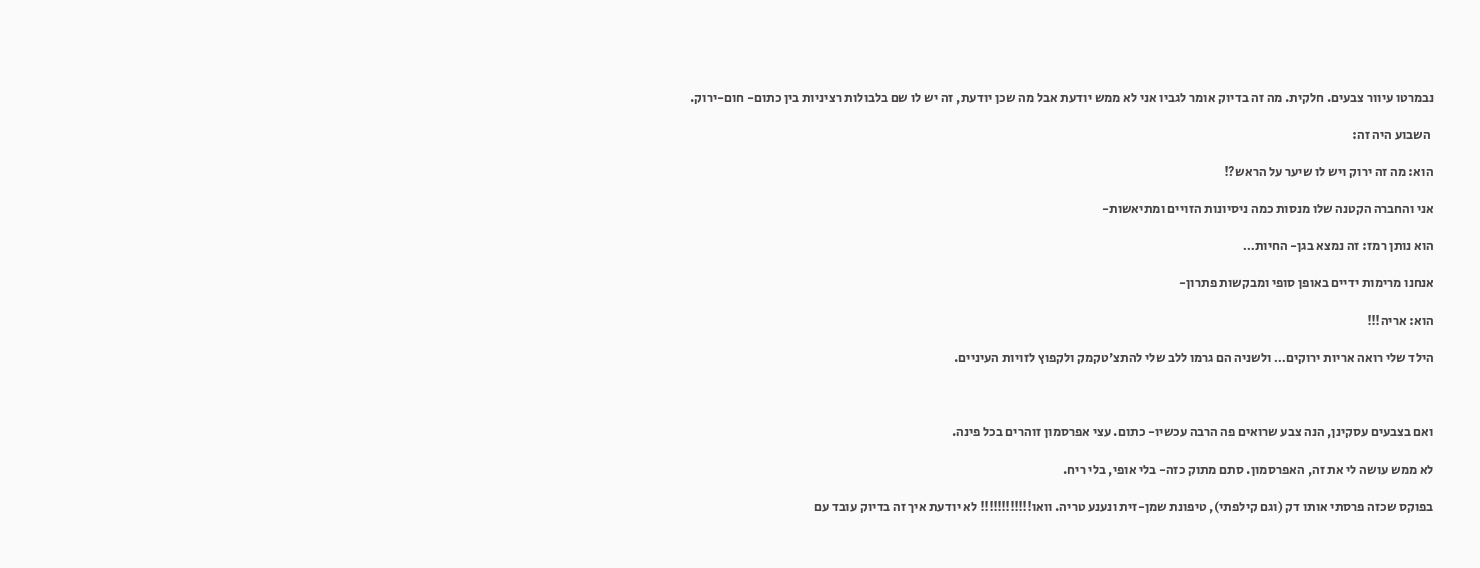נבמרטו עיוור צבעים. חלקית. מה זה בדיוק אומר לגביו אני לא ממש יודעת אבל מה שכן יודעת, זה יש לו שם בלבולות רציניות בין כתום- חום-ירוק.

 השבוע היה זה:

הוא: מה זה ירוק ויש לו שיער על הראש?!

אני והחברה הקטנה שלו מנסות כמה ניסיונות הזויים ומתיאשות-

הוא נותן רמז: זה נמצא בגן- החיות…

אנחנו מרימות ידיים באופן סופי ומבקשות פתרון-

הוא: אריה!!!

הילד שלי רואה אריות ירוקים… ולשניה הם גרמו ללב שלי להתצ'טקמק ולקפוץ לזויות העיניים.



ואם בצבעים עסקינן, הנה צבע שרואים פה הרבה עכשיו- כתום. עצי אפרסמון זוהרים בכל פינה.

לא ממש עושה לי את זה, האפרסמון. סתם מתוק כזה- בלי אופי, בלי ריח.

בפוקס שכזה פרסתי אותו דק (וגם קילפתי), טיפונת שמן-זית ונענע טריה. וואו!!!!!!!!!!!! לא יודעת איך זה בדיוק עובד עם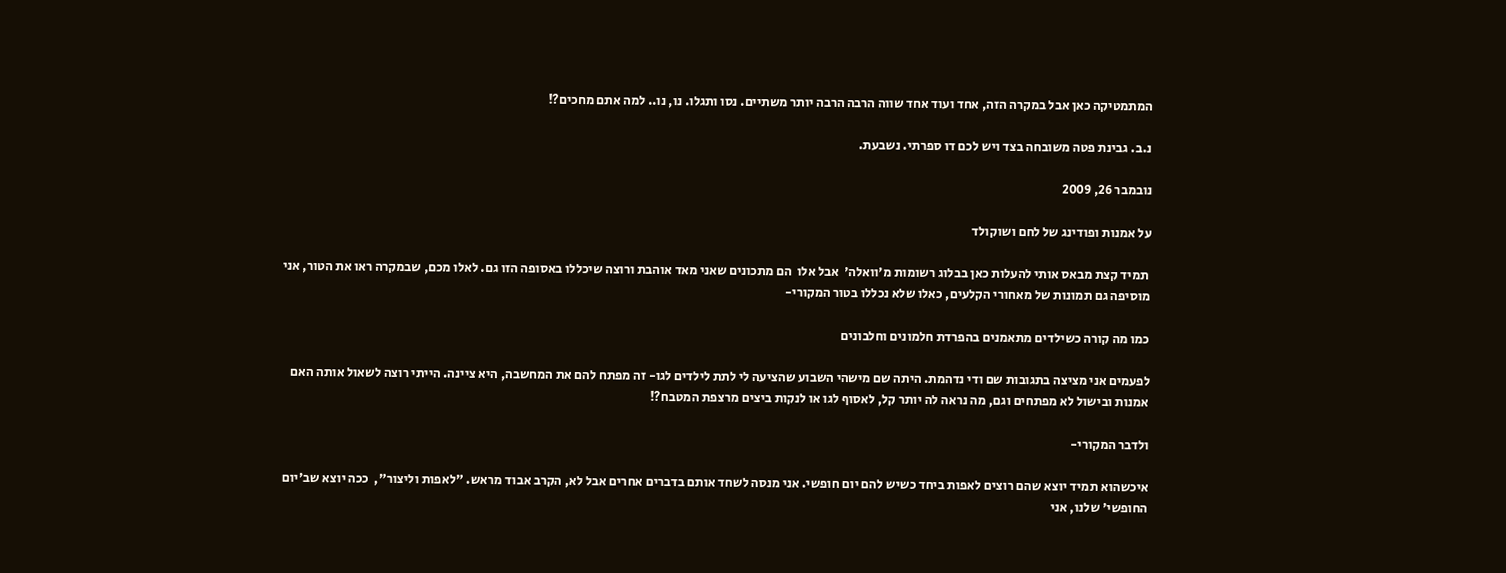המתמטיקה כאן אבל במקרה הזה, אחד ועוד אחד שווה הרבה הרבה יותר משתיים. נסו ותגלו. נו, נו.. למה אתם מחכים?!

נ.ב. גבינת פטה משובחה בצד ויש לכם דו ספרתי. נשבעת.

נובמבר 26, 2009

על אמנות ופודינג של לחם ושוקולד

 תמיד קצת מבאס אותי להעלות כאן בבלוג רשומות מ'וואלה'  אבל אלו  הם מתכונים שאני מאד אוהבת ורוצה שיכללו באסופה הזו גם. לאלו מכם, שבמקרה ראו את הטור, אני מוסיפה גם תמונות של מאחורי הקלעים, כאלו שלא נכללו בטור המקורי-

כמו מה קורה כשילדים מתאמנים בהפרדת חלמונים וחלבונים

לפעמים אני מציצה בתגובות שם ודי נדהמת. היתה שם מישהי השבוע שהציעה לי לתת לילדים לגו- זה מפתח להם את המחשבה, היא ציינה. הייתי רוצה לשאול אותה האם אמנות ובישול לא מפתחים וגם, מה נראה לה יותר קל, לאסוף לגו או לנקות ביצים מרצפת המטבח?!

ולדבר המקורי-

איכשהוא תמיד יוצא שהם רוצים לאפות ביחד כשיש להם יום חופשי. אני מנסה לשחד אותם בדברים אחרים אבל לא, הקרב אבוד מראש. "לאפות וליצור",  ככה יוצא שב'יום החופשי' שלנו, אני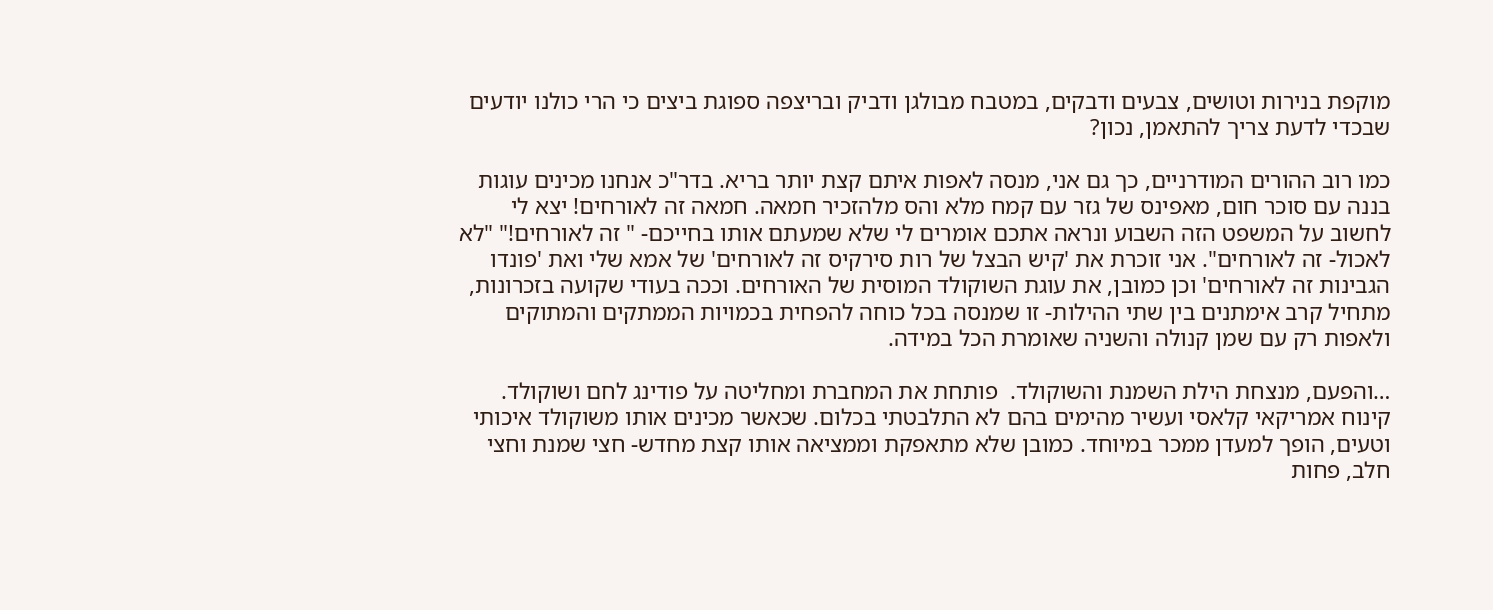מוקפת בנירות וטושים, צבעים ודבקים, במטבח מבולגן ודביק ובריצפה ספוגת ביצים כי הרי כולנו יודעים שבכדי לדעת צריך להתאמן, נכון?

כמו רוב ההורים המודרניים, כך גם אני, מנסה לאפות איתם קצת יותר בריא. בדר"כ אנחנו מכינים עוגות בננה עם סוכר חום, מאפינס של גזר עם קמח מלא והס מלהזכיר חמאה. חמאה זה לאורחים! יצא לי לחשוב על המשפט הזה השבוע ונראה אתכם אומרים לי שלא שמעתם אותו בחייכם- " זה לאורחים!" "לא לאכול- זה לאורחים". אני זוכרת את 'קיש הבצל של רות סירקיס זה לאורחים' של אמא שלי ואת 'פונדו הגבינות זה לאורחים' וכן כמובן, את עוגת השוקולד המוסית של האורחים. וככה בעודי שקועה בזכרונות, מתחיל קרב אימתנים בין שתי ההילות- זו שמנסה בכל כוחה להפחית בכמויות הממתקים והמתוקים ולאפות רק עם שמן קנולה והשניה שאומרת הכל במידה.

…והפעם, מנצחת הילת השמנת והשוקולד.  פותחת את המחברת ומחליטה על פודינג לחם ושוקולד. קינוח אמריקאי קלאסי ועשיר מהימים בהם לא התלבטתי בכלום. שכאשר מכינים אותו משוקולד איכותי וטעים, הופך למעדן ממכר במיוחד. כמובן שלא מתאפקת וממציאה אותו קצת מחדש- חצי שמנת וחצי חלב, פחות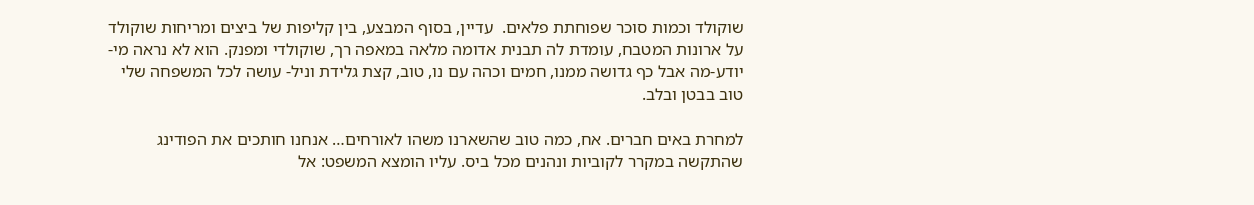שוקולד וכמות סוכר שפוחתת פלאים.  עדיין, בסוף המבצע, בין קליפות של ביצים ומריחות שוקולד על ארונות המטבח, עומדת לה תבנית אדומה מלאה במאפה רך, שוקולדי ומפנק. הוא לא נראה מי-יודע-מה אבל כף גדושה ממנו, חמים וכהה עם נו, טוב, קצת גלידת וניל- עושה לכל המשפחה שלי טוב בבטן ובלב.

למחרת באים חברים. אח, כמה טוב שהשארנו משהו לאורחים… אנחנו חותכים את הפודינג שהתקשה במקרר לקוביות ונהנים מכל ביס. עליו הומצא המשפט: אל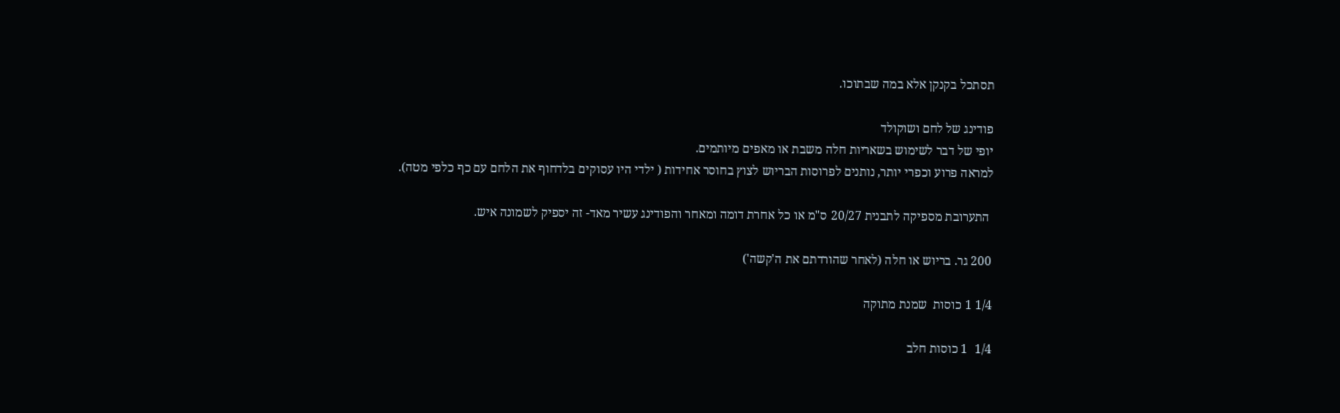תסתכל בקנקן אלא במה שבתוכו.

פודינג של לחם ושוקולד
יופי של דבר לשימוש בשאריות חלה משבת או מאפים מיותמים.
למראה פרוע וכפרי יותר, נותנים לפרוסות הבריוש לצוץ בחוסר אחידות ( ילדי היו עסוקים בלדחוף את הלחם עם כף כלפי מטה).

 התערובת מספיקה לתבנית 20/27 ס"מ או כל אחרת דומה ומאחר והפודינג עשיר מאד- זה יספיק לשמונה איש.

200 גר. בריוש או חלה (לאחר שהורדתם את ה'קשה')

1/4 1 כוסות  שמנת מתוקה

1/4  1 כוסות חלב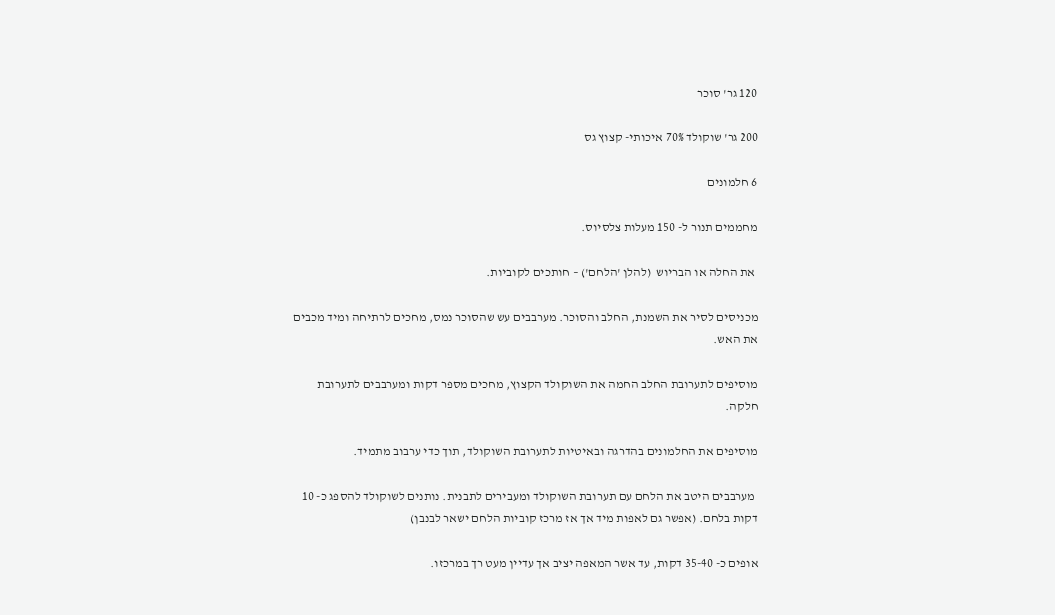120 גר' סוכר

200 גר' שוקולד 70% איכותי- קצוץ גס

6 חלמונים

מחממים תנור ל- 150 מעלות צלסיוס.

 את החלה או הבריוש  (להלן 'הלחם') – חותכים לקוביות.

מכניסים לסיר את השמנת, החלב והסוכר. מערבבים עש שהסוכר נמס, מחכים לרתיחה ומיד מכבים את האש.

מוסיפים לתערובת החלב החמה את השוקולד הקצוץ, מחכים מספר דקות ומערבבים לתערובת חלקה.

מוסיפים את החלמונים בהדרגה ובאיטיות לתערובת השוקולד, תוך כדי ערבוב מתמיד.

 מערבבים היטב את הלחם עם תערובת השוקולד ומעבירים לתבנית. נותנים לשוקולד להספג כ- 10 דקות בלחם. (אפשר גם לאפות מיד אך אז מרכז קוביות הלחם ישאר לבנבן)

אופים כ- 35-40 דקות, עד אשר המאפה יציב אך עדיין מעט רך במרכזו.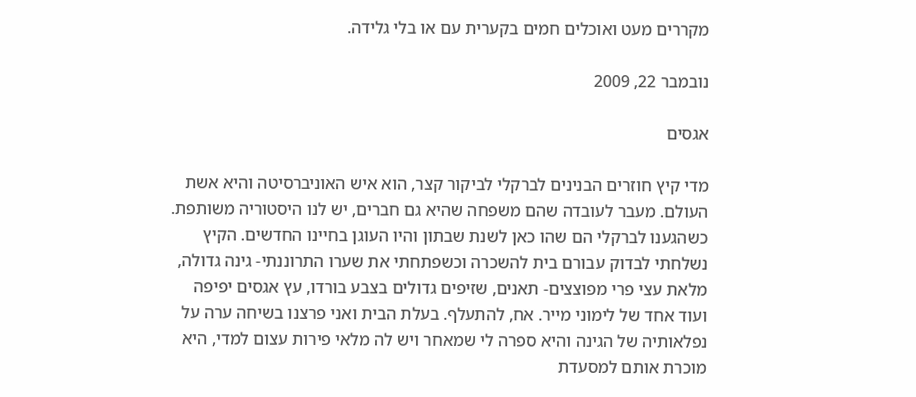מקררים מעט ואוכלים חמים בקערית עם או בלי גלידה.

נובמבר 22, 2009

אגסים

מדי קיץ חוזרים הבנינים לברקלי לביקור קצר, הוא איש האוניברסיטה והיא אשת העולם. מעבר לעובדה שהם משפחה שהיא גם חברים, יש לנו היסטוריה משותפת. כשהגענו לברקלי הם שהו כאן לשנת שבתון והיו העוגן בחיינו החדשים. הקיץ נשלחתי לבדוק עבורם בית להשכרה וכשפתחתי את שערו התרוננתי- גינה גדולה, מלאת עצי פרי מפוצצים- תאנים, שזיפים גדולים בצבע בורדו, עץ אגסים יפיפה ועוד אחד של לימוני מייר. אח, להתעלף. בעלת הבית ואני פרצנו בשיחה ערה על נפלאותיה של הגינה והיא ספרה לי שמאחר ויש לה מלאי פירות עצום למדי, היא מוכרת אותם למסעדת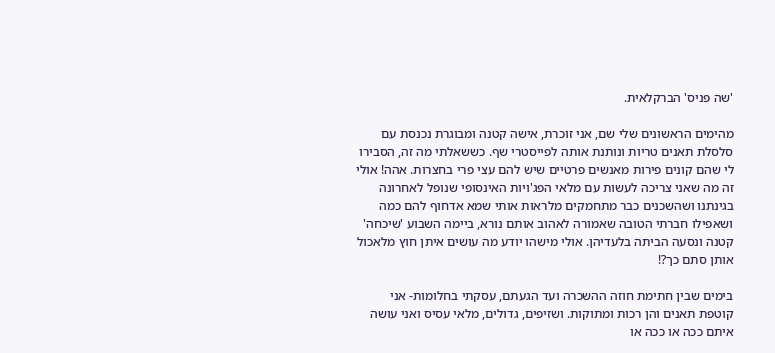'שה פניס' הברקלאית.

מהימים הראשונים שלי שם, אני זוכרת, אישה קטנה ומבוגרת נכנסת עם סלסלת תאנים טריות ונותנת אותה לפייסטרי שף. כששאלתי מה זה, הסבירו לי שהם קונים פירות מאנשים פרטיים שיש להם עצי פרי בחצרות. אהה! אולי זה מה שאני צריכה לעשות עם מלאי הפג'ויות האינסופי שנופל לאחרונה בגינתנו ושהשכנים כבר מתחמקים מלראות אותי שמא אדחוף להם כמה ושאפילו חברתי הטובה שאמורה לאהוב אותם נורא, ביימה השבוע 'שיכחה' קטנה ונסעה הביתה בלעדיהן. אולי מישהו יודע מה עושים איתן חוץ מלאכול אותן סתם כך?!

בימים שבין חתימת חוזה ההשכרה ועד הגעתם, עסקתי בחלומות- אני קוטפת תאנים והן רכות ומתוקות. ושזיפים, גדולים, מלאי עסיס ואני עושה איתם ככה או ככה או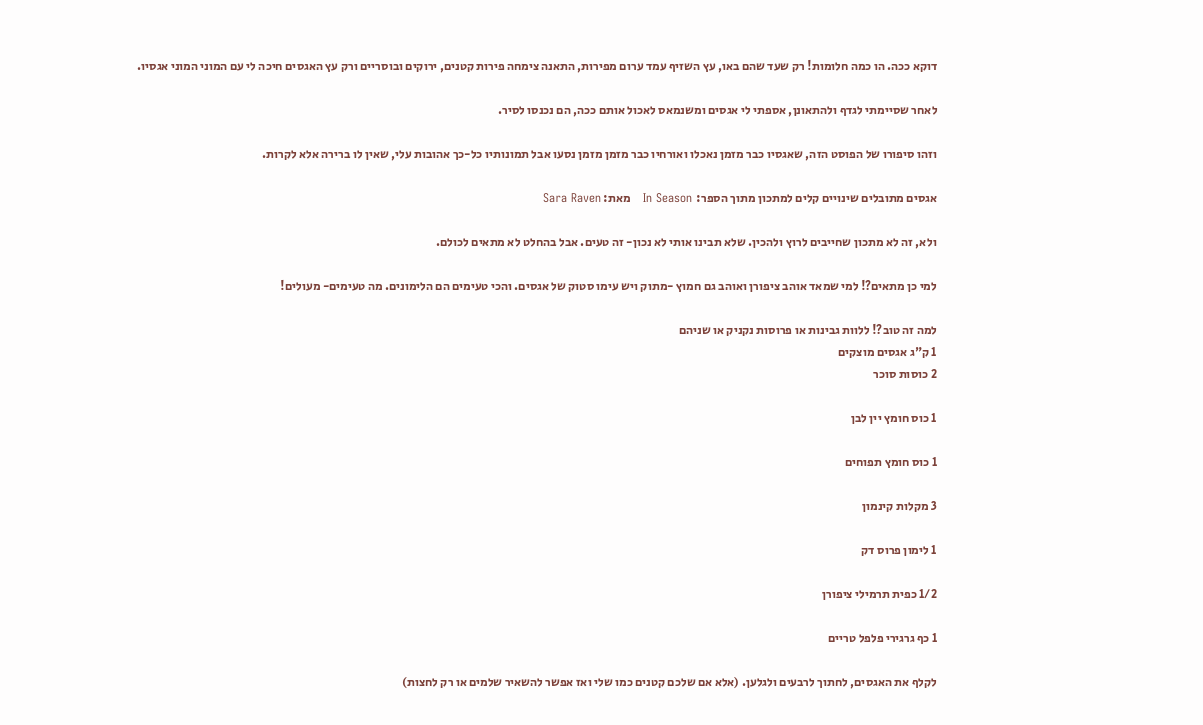דוקא ככה. הו כמה חלומות! רק שעד שהם באו, עץ השזיף עמד ערום מפירות, התאנה צימחה פירות קטנים, ירוקים ובוסריים ורק עץ האגסים חיכה לי עם המוני המוני אגסיו.

לאחר שסיימתי לגדף ולהתאונן, אספתי לי אגסים ומשנמאס לאכול אותם ככה, הם נכנסו לסיר.

וזהו סיפורו של הפוסט הזה, שאגסיו כבר מזמן נאכלו ואורחיו כבר מזמן מזמן נסעו אבל תמונותיו כל-כך אהובות עלי, שאין לו ברירה אלא לקרות.

אגסים מתובלים שינויים קלים למתכון מתוך הספר:  In Season   מאת: Sara Raven

ולא, זה לא מתכון שחייבים לרוץ ולהכין. שלא תבינו אותי לא נכון- זה טעים. אבל בהחלט לא מתאים לכולם.

למי כן מתאים?! למי שמאד אוהב ציפורן ואוהב גם חמוץ -מתוק ויש עימו סטוק של אגסים. והכי טעימים הם הלימונים. מה טעימים- מעולים!

למה זה טוב?! ללוות גבינות או פרוסות נקניק או שניהם
1 ק"ג אגסים מוצקים
2 כוסות סוכר

1 כוס חומץ יין לבן

1 כוס חומץ תפוחים

3 מקלות קינמון

1 לימון פרוס דק

1/2 כפית תרמילי ציפורן

1 כף גרגירי פלפל טריים

לקלף את האגסים, לחתוך לרבעים ולגלען. (אלא אם שלכם קטנים כמו שלי ואז אפשר להשאיר שלמים או רק לחצות)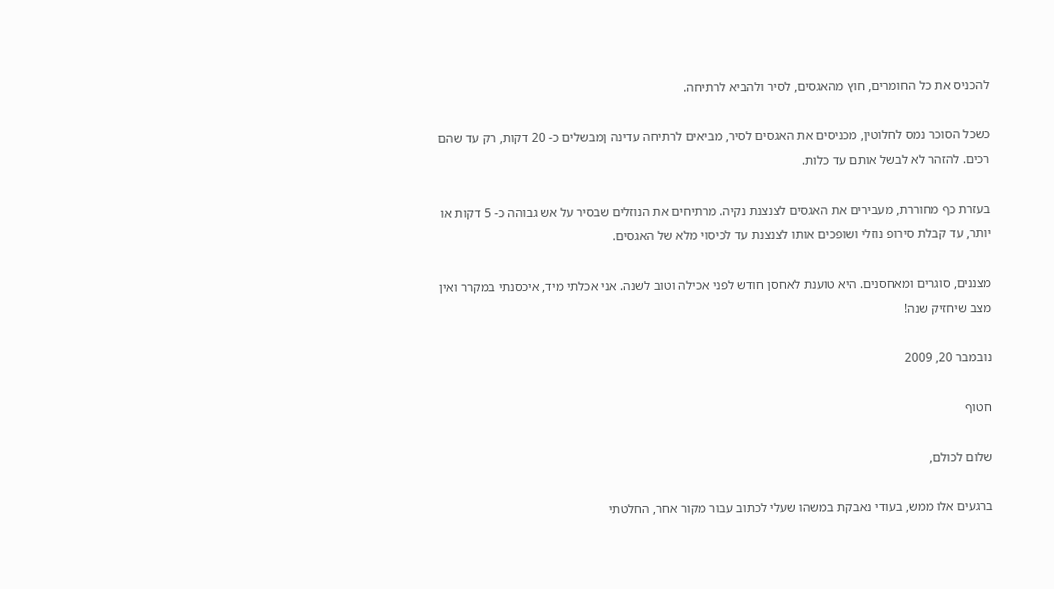להכניס את כל החומרים, חוץ מהאגסים, לסיר ולהביא לרתיחה.

כשכל הסוכר נמס לחלוטין, מכניסים את האגסים לסיר, מביאים לרתיחה עדינה ןמבשלים כ- 20 דקות, רק עד שהם רכים. להזהר לא לבשל אותם עד כלות.

בעזרת כף מחוררת, מעבירים את האגסים לצנצנת נקיה. מרתיחים את הנוזלים שבסיר על אש גבוהה כ- 5 דקות או יותר, עד קבלת סירופ נוזלי ושופכים אותו לצנצנת עד לכיסוי מלא של האגסים.

מצננים, סוגרים ומאחסנים. היא טוענת לאחסן חודש לפני אכילה וטוב לשנה. אני אכלתי מיד, איכסנתי במקרר ואין מצב שיחזיק שנה!

נובמבר 20, 2009

חטוף

שלום לכולם,

ברגעים אלו ממש, בעודי נאבקת במשהו שעלי לכתוב עבור מקור אחר, החלטתי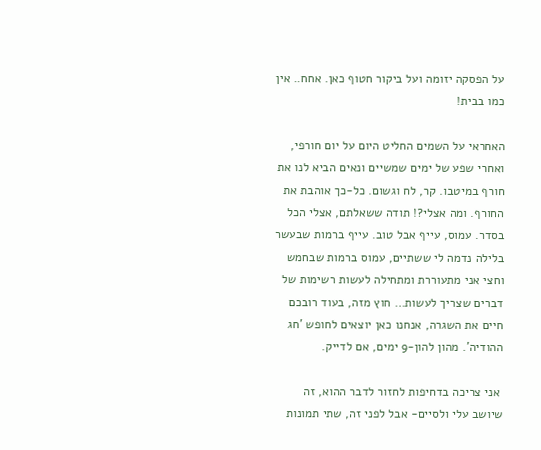על הפסקה יזומה ועל ביקור חטוף כאן. אחח.. אין כמו בבית!

האחראי על השמים החליט היום על יום חורפי, ואחרי שפע של ימים שמשיים ונאים הביא לנו את חורף במיטבו. קר, לח וגשום. כל-כך אוהבת את החורף. ומה אצלי?! תודה ששאלתם, אצלי הכל בסדר. עמוס, עייף אבל טוב. עייף ברמות שבעשר בלילה נדמה לי ששתיים, עמוס ברמות שבחמש וחצי אני מתעוררת ומתחילה לעשות רשימות של דברים שצריך לעשות… חוץ מזה, בעוד רובכם חיים את השגרה, אנחנו כאן יוצאים לחופש 'חג ההודיה'. מהון להון-9 ימים, אם לדייק.

 אני צריכה בדחיפות לחזור לדבר ההוא, זה שיושב עלי ולסיים- אבל לפני זה, שתי תמונות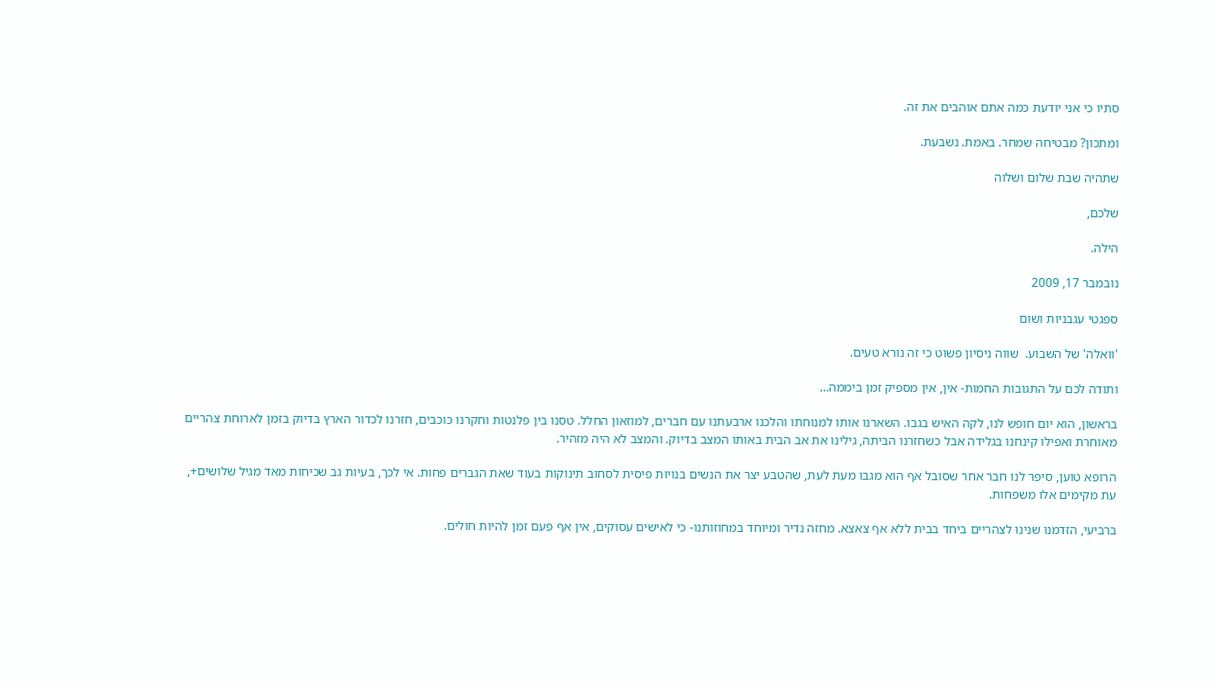סתיו כי אני יודעת כמה אתם אוהבים את זה.

ומתכון? מבטיחה שמחר. באמת. נשבעת.

שתהיה שבת שלום ושלוה

שלכם,

הילה.

נובמבר 17, 2009

ספגטי עגבניות ושום

'וואלה' של השבוע.  שווה ניסיון פשוט כי זה נורא טעים.

ותודה לכם על התגובות החמות- אין, אין מספיק זמן ביממה…

בראשון, הוא יום חופש לנו, לקה האיש בגבו. השארנו אותו למנוחתו והלכנו ארבעתנו עם חברים, למוזאון החלל. טסנו בין פלנטות וחקרנו כוכבים, חזרנו לכדור הארץ בדיוק בזמן לארוחת צהריים מאוחרת ואפילו קינחנו בגלידה אבל כשחזרנו הביתה, גילינו את אב הבית באותו המצב בדיוק. והמצב לא היה מזהיר.

הרופא טוען, סיפר לנו חבר אחר שסובל אף הוא מגבו מעת לעת, שהטבע יצר את הנשים בנויות פיסית לסחוב תינוקות בעוד שאת הגברים פחות. אי לכך, בעיות גב שכיחות מאד מגיל שלושים+, עת מקימים אלו משפחות.

ברביעי, הזדמנו שנינו לצהריים ביחד בבית ללא אף צאצא. מחזה נדיר ומיוחד במחוזותנו- כי לאישים עסוקים, אין אף פעם זמן להיות חולים.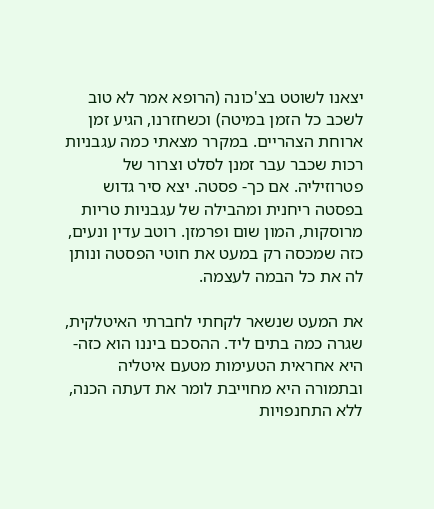יצאנו לשוטט בצ'כונה (הרופא אמר לא טוב לשכב כל הזמן במיטה) וכשחזרנו, הגיע זמן ארוחת הצהריים. במקרר מצאתי כמה עגבניות רכות שכבר עבר זמנן לסלט וצרור של פטרוזיליה. אם כך- פסטה. יצא סיר גדוש בפסטה ריחנית ומהבילה של עגבניות טריות מרוסקות, המון שום ופרמזן. רוטב עדין ונעים, כזה שמכסה רק במעט את חוטי הפסטה ונותן לה את כל הבמה לעצמה.

את המעט שנשאר לקחתי לחברתי האיטלקית, שגרה כמה בתים ליד. ההסכם ביננו הוא כזה- היא אחראית הטעימות מטעם איטליה ובתמורה היא מחוייבת לומר את דעתה הכנה, ללא התחנפויות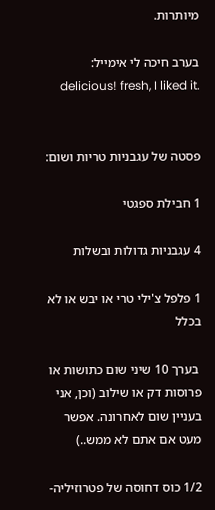מיותרות.

בערב חיכה לי אימייל:    .delicious! fresh, I liked it


פסטה של עגבניות טריות ושום:

1 חבילת ספגטי

4 עגבניות גדולות ובשלות

1 פלפל צ'ילי טרי או יבש או לא בכלל

 בערך 10 שיני שום כתושות או פרוסות דק או שילוב (וכן, אני בעניין שום לאחרונה. אפשר מעט אם אתם לא ממש..)

1/2 כוס דחוסה של פטרוזיליה-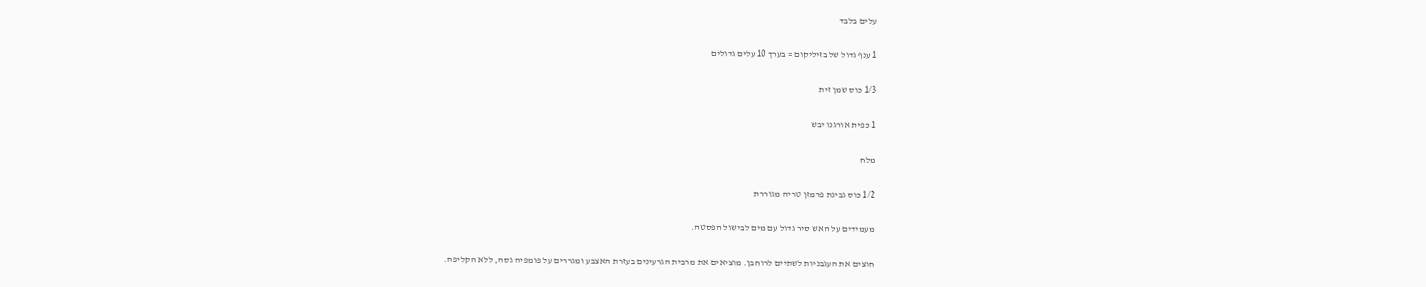עלים בלבד

1 ענף גדול של בזיליקום = בערך 10 עלים גדולים

1/3 כוס שמן זית

1 כפית אורגנו יבש

מלח

1/2 כוס גבינת פרמזן טריה מגוררת

מעמידים על האש סיר גדול עם מים לבישול הפסטה.

חוצים את העגבניות לשתיים לרוחבן. מוציאים את מרבית הגרעינים בעזרת האצבע ומגררים על פומפיה גסה, ללא הקליפה.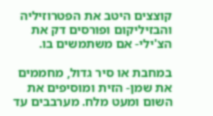קוצצים היטב את הפטרוזיליה והבזיליקום ופורסים דק את הצ'ילי- אם משתמשים בו.

במחבת או סיר גדול, מחממים את שמן- הזית ומוסיפים את השום ומעט מלח. מערבבים עד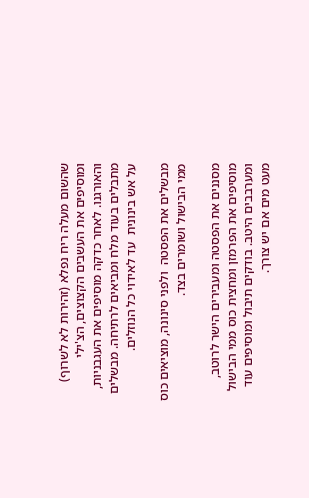שהשום מעלה ריח נפלא (זהירות לא לשרוף) ומוסיפים את העשבים הקצוצים, הצ'ילי והאורגנו. לאחר כדקה מוסיפים את העגבניות, מתבלים בעוד מלח ומביאים לרתיחה. מבשלים על אש בינונית  עד לאידוי כל הנוזלים.

מבשלים את הפסטה  ולפני סינונה, מוציאים כוס ממי הבישול ושומרים בצד.

מסננים את הפסטה ומעבירים הישר לרוטב, מוסיפים את הפרמזן ומחצית כוס ממי הבישול ומערבבים היטב. בודקים תיבול ומוסיפים עוד מעט מים אם יש צורך.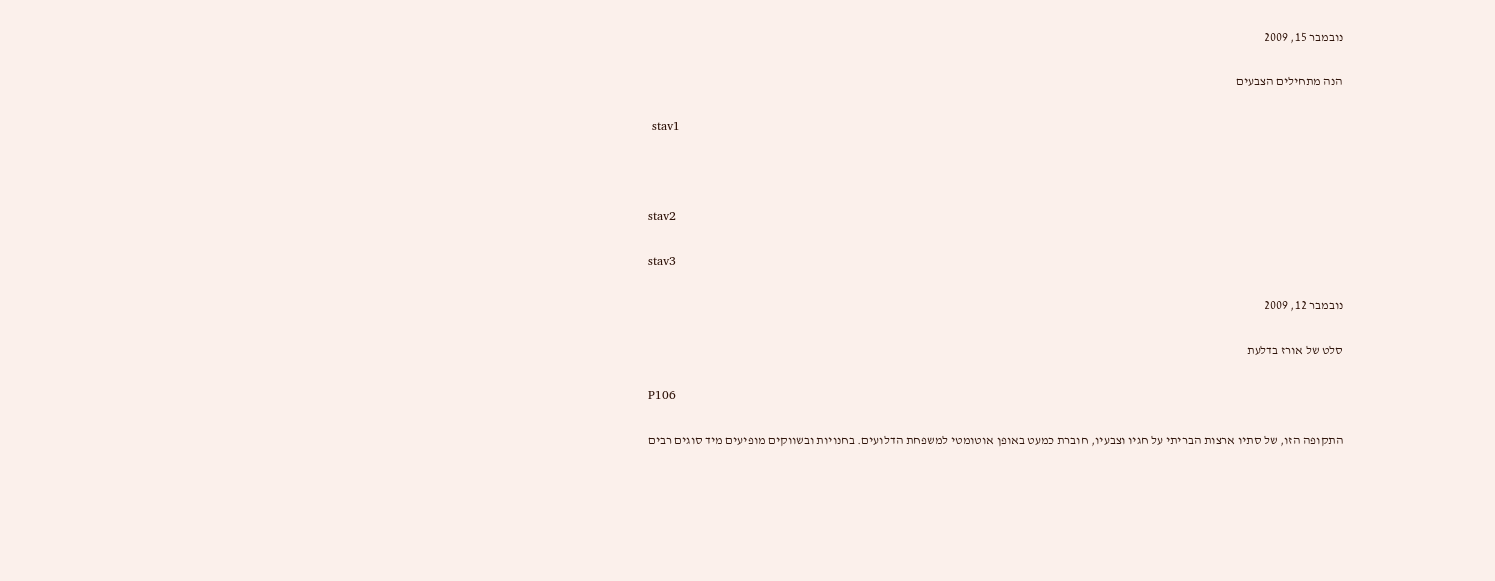נובמבר 15, 2009

הנה מתחילים הצבעים

 stav1



stav2

stav3

נובמבר 12, 2009

סלט של אורז בדלעת

P106

התקופה הזו, של סתיו ארצות הבריתי על חגיו וצבעיו, חוברת כמעט באופן אוטומטי למשפחת הדלועים. בחנויות ובשווקים מופיעים מיד סוגים רבים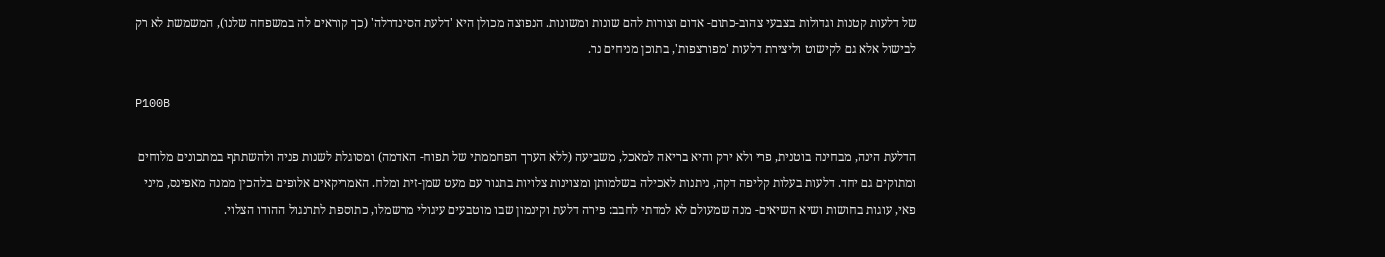של דלעות קטנות וגדולות בצבעי צהוב-כתום- אדום וצורות להם שונות ומשונות. הנפוצה מכולן היא 'דלעת הסינדרלה' (כך קוראים לה במשפחה שלנו), המשמשת לא רק לבישול אלא גם לקישוט וליצירת דלעות 'מפורצפות', בתוכן מניחים נר.

P100B

הדלעת הינה, מבחינה בוטנית, פרי ולא ירק והיא בריאה למאכל, משביעה (ללא הערך הפחממתי של תפוח- האדמה) ומסוגלת לשנות פניה ולהשתתף במתכונים מלוחים ומתוקים גם יחד. דלעות בעלות קליפה דקה, ניתנות לאכילה בשלמותן ומצוינות צלויות בתנור עם מעט שמן-זית ומלח. האמריקאים אלופים בלהכין ממנה מאפינס, מיני פאי, עוגות בחושות ושיא השיאים- מנה שמעולם לא למדתי לחבב: פירה דלעת וקינמון שבו מוטבעים עיגולי מרשמלו, כתוספת לתרנגול ההודו הצלוי.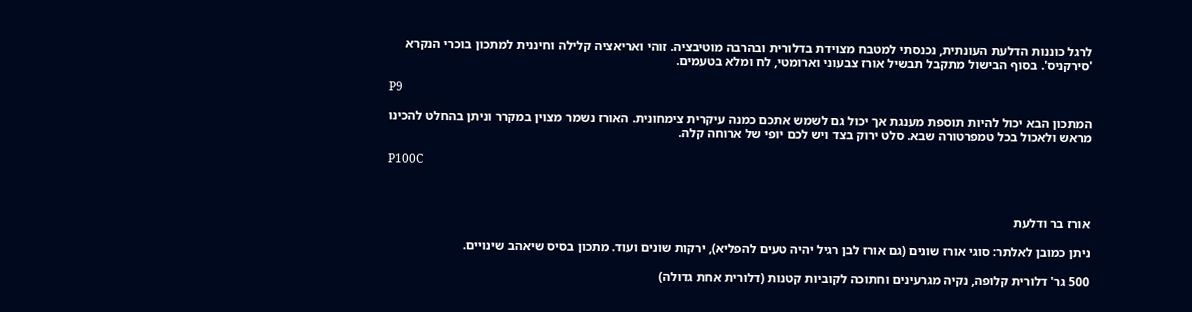לרגל כוננות הדלעת העונתית, נכנסתי למטבח מצוידת בדלורית ובהרבה מוטיבציה. זוהי ואריאציה קלילה וחיננית למתכון בוכרי הנקרא 'סירקניס'. בסוף הבישול מתקבל תבשיל אורז צבעוני וארומטי, לח ומלא בטעמים.

P9

המתכון הבא יכול להיות תוספת מענגת אך יכול גם לשמש אתכם כמנה עיקרית צימחונית. האורז נשמר מצוין במקרר וניתן בהחלט להכינו מראש ולאכול בכל טמפרטורה שבא. סלט ירוק בצד ויש לכם יופי של ארוחה קלה.

P100C



אורז בר ודלעת

ניתן כמובן לאלתר: סוגי אורז שונים (גם אורז לבן רגיל יהיה טעים להפליא), ירקות שונים ועוד. מתכון בסיס שיאהב שינויים.

500 גר' דלורית קלופה, נקיה מגרעינים וחתוכה לקוביות קטנות (דלורית אחת גדולה)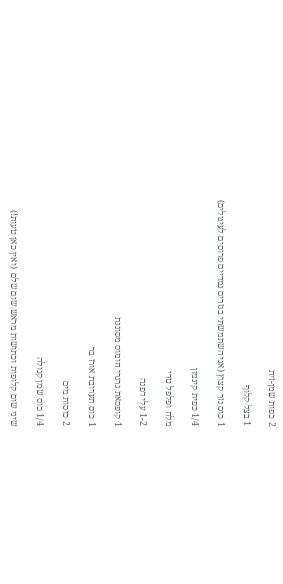2 כפות שמן-זית

1 בצל קלוף

1 כוס גזר קצוץ (אני השתמשתי בגזרים גמדיים פרוסים לעיגולים)

1/4 כפית קינמון

מלח ופלפל טרי

1-2 עלי דפנה

1 קופסאת גרגרי חומוס מסוננת

1 כוס תערובת אורז בר

2 כוסות מים

1/4 כוס שמן קנולה

שיני שום קלופות וכתושות מראש שום שלם  (ואין כאן טעות!)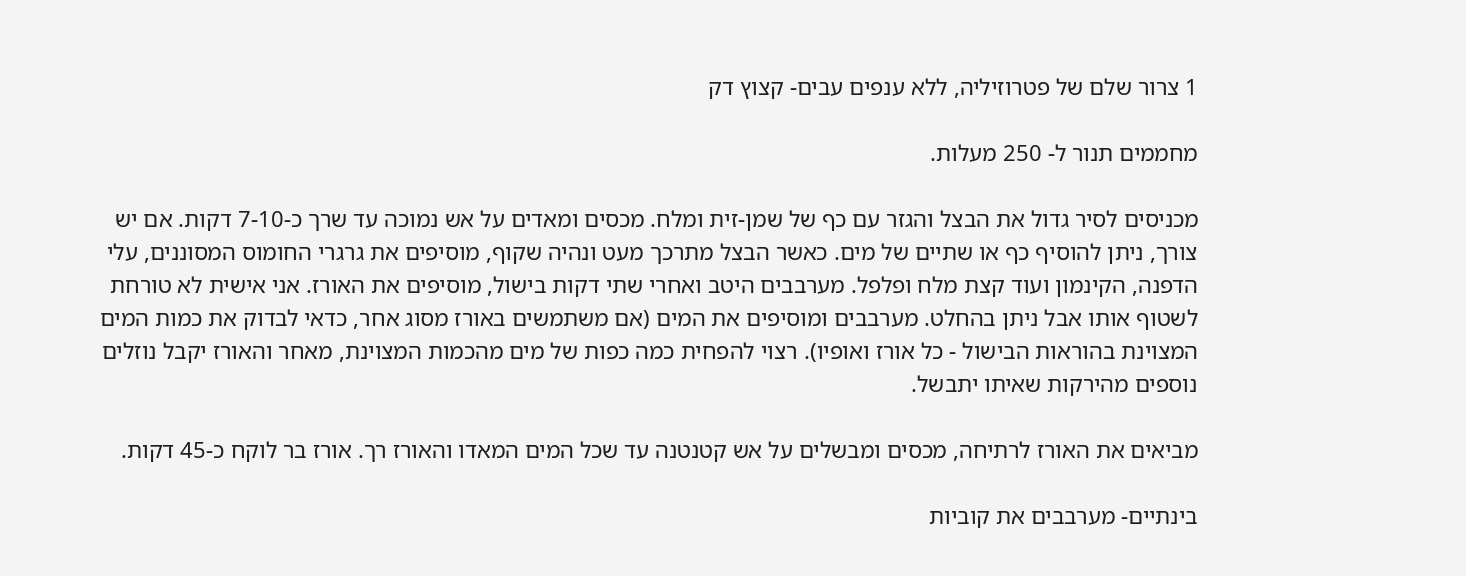1 צרור שלם של פטרוזיליה, ללא ענפים עבים- קצוץ דק

מחממים תנור ל- 250 מעלות.

מכניסים לסיר גדול את הבצל והגזר עם כף של שמן-זית ומלח. מכסים ומאדים על אש נמוכה עד שרך כ-7-10 דקות. אם יש צורך, ניתן להוסיף כף או שתיים של מים. כאשר הבצל מתרכך מעט ונהיה שקוף, מוסיפים את גרגרי החומוס המסוננים, עלי הדפנה, הקינמון ועוד קצת מלח ופלפל. מערבבים היטב ואחרי שתי דקות בישול, מוסיפים את האורז. אני אישית לא טורחת לשטוף אותו אבל ניתן בהחלט. מערבבים ומוסיפים את המים (אם משתמשים באורז מסוג אחר, כדאי לבדוק את כמות המים המצוינת בהוראות הבישול - כל אורז ואופיו). רצוי להפחית כמה כפות של מים מהכמות המצוינת, מאחר והאורז יקבל נוזלים נוספים מהירקות שאיתו יתבשל.

מביאים את האורז לרתיחה, מכסים ומבשלים על אש קטנטנה עד שכל המים המאדו והאורז רך. אורז בר לוקח כ-45 דקות.

בינתיים- מערבבים את קוביות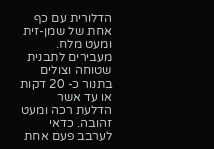הדלורית עם כף אחת של שמן-זית ומעט מלח. מעבירים לתבנית שטוחה וצולים בתנור כ- 20 דקות או עד אשר הדלעת רכה ומעט זהובה. כדאי לערבב פעם אחת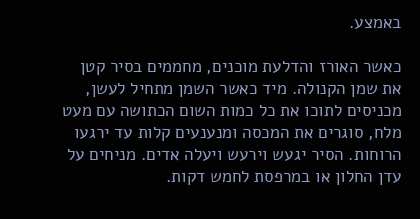באמצע.

כאשר האורז והדלעת מוכנים, מחממים בסיר קטן את שמן הקנולה. מיד כאשר השמן מתחיל לעשן, מכניסים לתוכו את כל כמות השום הכתושה עם מעט מלח, סוגרים את המכסה ומנענעים קלות עד ירגעו הרוחות. הסיר יגעש וירעש ויעלה אדים. מניחים על עדן החלון או במרפסת לחמש דקות.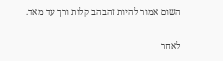השום אמור להיות זהבהב קלות ורך עד מאד.

לאחר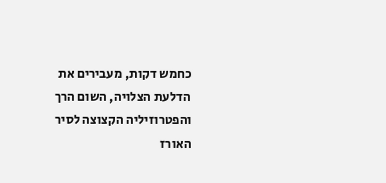כחמש דקות, מעבירים את הדלעת הצלויה, השום הרך והפטרוזיליה הקצוצה לסיר האורז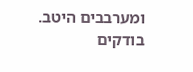ומערבבים היטב. בודקים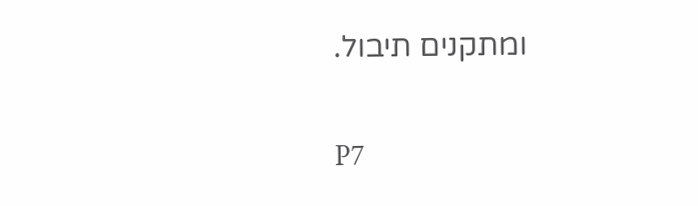ומתקנים תיבול.

P7